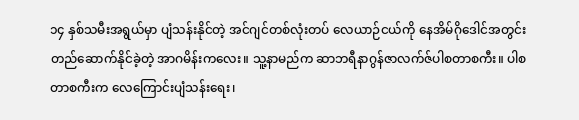၁၄ နှစ်သမီးအရွယ်မှာ ပျံသန်းနိုင်တဲ့ အင်ဂျင်တစ်လုံးတပ် လေယာဉ်ငယ်ကို နေအိမ်ဂိုဒေါင်အတွင်း တည်ဆောက်နိုင်ခဲ့တဲ့ အာဂမိန်းကလေး။ သူ့နာမည်က ဆာဘရီနာဂွန်ဇာလက်ဇ်ပါစတာစကီး။ ပါစတာစကီးက လေကြောင်းပျံသန်းရေး၊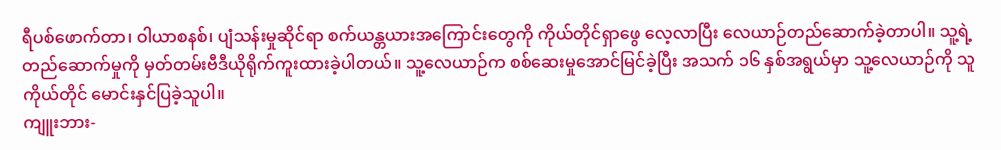ရီပစ်ဖောက်တာ၊ ဝါယာစနစ်၊ ပျံသန်းမှုဆိုင်ရာ စက်ယန္တယားအကြောင်းတွေကို ကိုယ်တိုင်ရှာဖွေ လေ့လာပြီး လေယာဉ်တည်ဆောက်ခဲ့တာပါ။ သူ့ရဲ့ တည်ဆောက်မှုကို မှတ်တမ်းဗီဒီယိုရိုက်ကူးထားခဲ့ပါတယ်။ သူ့လေယာဉ်က စစ်ဆေးမှုအောင်မြင်ခဲ့ပြီး အသက် ၁၆ နှစ်အရွယ်မှာ သူ့လေယာဉ်ကို သူကိုယ်တိုင် မောင်းနှင်ပြခဲ့သူပါ။
ကျူးဘား-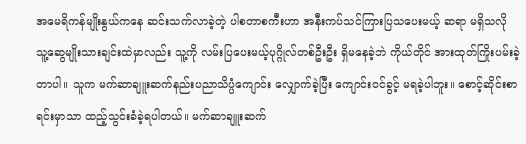အမေရိကန်မျိုးနွယ်ကနေ ဆင်းသက်လာခဲ့တဲ့ ပါစတာစကီးဟာ အနီးကပ်သင်ကြားပြသပေးမယ့် ဆရာ မရှိသလို သူ့ဆွေမျိုးသားချင်းထဲမှာလည်း သူ့ကို လမ်းပြပေးမယ့်ပုဂ္ဂိုလ်တစ်ဦးဦး ရှိမနေခဲ့ဘဲ ကိုယ်တိုင် အားထုတ်ကြိုးပမ်းခဲ့တာပါ။ သူက မက်ဆာချူးဆက်နည်းပညာသိပ္ပံကျောင်း လျှောက်ခဲ့ပြီး ကျောင်းဝင်ခွင့် မရခဲ့ပါဘူး။ စောင့်ဆိုင်းစာရင်းမှာသာ ထည့်သွင်းခံခဲ့ရပါတယ်။ မက်ဆာချူးဆက်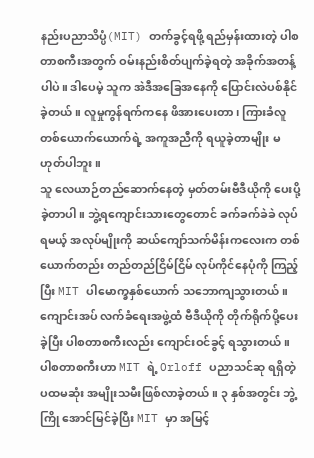နည်းပညာသိပ္ပံ(MIT) တက်ခွင့်ရဖို့ ရည်မှန်းထားတဲ့ ပါစတာစကီးအတွက် ဝမ်းနည်းစိတ်ပျက်ခဲ့ရတဲ့ အခိုက်အတန့်ပါပဲ။ ဒါပေမဲ့ သူက အဲဒီအခြေအနေကို ပြောင်းလဲပစ်နိုင်ခဲ့တယ်။ လူမှုကွန်ရက်ကနေ ဖိအားပေးတာ၊ ကြားခံလူတစ်ယောက်ယောက်ရဲ့ အကူအညီကို ရယူခဲ့တာမျိုး မဟုတ်ပါဘူး။
သူ လေယာဉ်တည်ဆောက်နေတဲ့ မှတ်တမ်းဗီဒီယိုကို ပေးပို့ခဲ့တာပါ။ ဘွဲ့ရကျောင်းသားတွေတောင် ခက်ခက်ခဲခဲ လုပ်ရမယ့် အလုပ်မျိုးကို ဆယ်ကျော်သက်မိန်းကလေးက တစ်ယောက်တည်း တည်တည်ငြိမ်ငြိမ် လုပ်ကိုင်နေပုံကို ကြည့်ပြီး MIT ပါမောက္ခနှစ်ယောက် သဘောကျသွားတယ်။ ကျောင်းအပ် လက်ခံရေးအဖွဲ့ထံ ဗီဒီယိုကို တိုက်ရိုက်ပို့ပေးခဲ့ပြီး ပါစတာစကီးလည်း ကျောင်းဝင်ခွင့် ရသွားတယ်။
ပါစတာစကီးဟာ MIT ရဲ့ Orloff ပညာသင်ဆု ရရှိတဲ့ ပထမဆုံး အမျိုးသမီးဖြစ်လာခဲ့တယ်။ ၃ နှစ်အတွင်း ဘွဲ့ကြို အောင်မြင်ခဲ့ပြီး MIT မှာ အမြင့်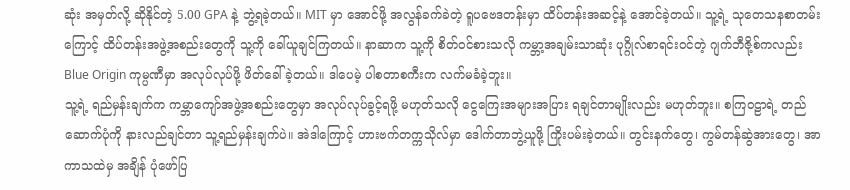ဆုံး အမှတ်လို့ ဆိုနိုင်တဲ့ 5.00 GPA နဲ့ ဘွဲ့ရခဲ့တယ်။ MIT မှာ အောင်ဖို့ အလွန်ခက်ခဲတဲ့ ရူပဗေဒတန်းမှာ ထိပ်တန်းအဆင့်နဲ့ အောင်ခဲ့တယ်။ သူ့ရဲ့ သုတေသနစာတမ်းကြောင့် ထိပ်တန်းအဖွဲ့အစည်းတွေကို သူ့ကို ခေါ်ယူချင်ကြတယ်။ နာဆာက သူ့ကို စိတ်ဝင်စားသလို ကမ္ဘာ့အချမ်းသာဆုံး ပုဂ္ဂိုလ်စာရင်းဝင်တဲ့ ဂျက်ဘီဇို့စ်ကလည်း Blue Origin ကုမ္ပဏီမှာ အလုပ်လုပ်ဖို့ ဖိတ်ခေါ်ခဲ့တယ်။ ဒါပေမဲ့ ပါစတာစကီးက လက်မခံခဲ့ဘူး။
သူ့ရဲ့ ရည်မှန်းချက်က ကမ္ဘာကျော်အဖွဲ့အစည်းတွေမှာ အလုပ်လုပ်ခွင့်ရဖို့ မဟုတ်သလို ငွေကြေးအများအပြား ရချင်တာမျိုးလည်း မဟုတ်ဘူး။ စကြဝဠာရဲ့ တည်ဆောက်ပုံကို နားလည်ချင်တာ သူ့ရည်မှန်းချက်ပဲ။ အဲဒါကြောင့် ဟားဗက်တက္ကသိုလ်မှာ ဒေါက်တာဘွဲ့ယူဖို့ ကြိုးပမ်းခဲ့တယ်။ တွင်းနက်တွေ၊ ကွမ်တန်ဆွဲအားတွေ၊ အာကာသထဲမှ အချိန် ပုံဖော်ပြ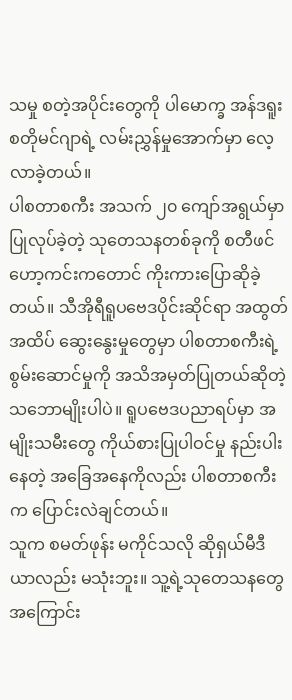သမှု စတဲ့အပိုင်းတွေကို ပါမောက္ခ အန်ဒရူးစတိုမင်ဂျာရဲ့ လမ်းညွှန်မှုအောက်မှာ လေ့လာခဲ့တယ်။
ပါစတာစကီး အသက် ၂၀ ကျော်အရွယ်မှာ ပြုလုပ်ခဲ့တဲ့ သုတေသနတစ်ခုကို စတီဖင်ဟော့ကင်းကတောင် ကိုးကားပြောဆိုခဲ့တယ်။ သီအိုရီရူပဗေဒပိုင်းဆိုင်ရာ အထွတ်အထိပ် ဆွေးနွေးမှုတွေမှာ ပါစတာစကီးရဲ့ စွမ်းဆောင်မှုကို အသိအမှတ်ပြုတယ်ဆိုတဲ့ သဘောမျိုးပါပဲ။ ရူပဗေဒပညာရပ်မှာ အမျိုးသမီးတွေ ကိုယ်စားပြုပါဝင်မှု နည်းပါးနေတဲ့ အခြေအနေကိုလည်း ပါစတာစကီးက ပြောင်းလဲချင်တယ်။
သူက စမတ်ဖုန်း မကိုင်သလို ဆိုရှယ်မီဒီယာလည်း မသုံးဘူး။ သူ့ရဲ့သုတေသနတွေအကြောင်း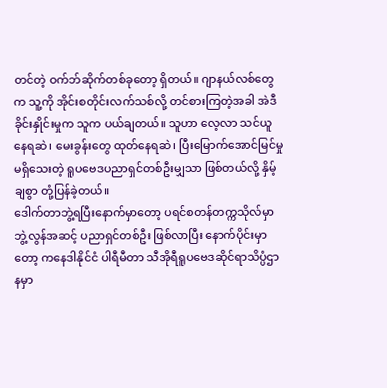တင်တဲ့ ဝက်ဘ်ဆိုက်တစ်ခုတော့ ရှိတယ်။ ဂျာနယ်လစ်တွေက သူ့ကို အိုင်းစတိုင်းလက်သစ်လို့ တင်စားကြတဲ့အခါ အဲဒီခိုင်းနှိုင်းမှုက သူက ပယ်ချတယ်။ သူဟာ လေ့လာ သင်ယူနေရဆဲ၊ မေးခွန်းတွေ ထုတ်နေရဆဲ၊ ပြီးမြောက်အောင်မြင်မှု မရှိသေးတဲ့ ရူပဗေဒပညာရှင်တစ်ဦးမျှသာ ဖြစ်တယ်လို့ နှိမ့်ချစွာ တုံ့ပြန်ခဲ့တယ်။
ဒေါက်တာဘွဲ့ရပြီးနောက်မှာတော့ ပရင်စတန်တက္ကသိုလ်မှာ ဘွဲ့လွန်အဆင့် ပညာရှင်တစ်ဦး ဖြစ်လာပြီး နောက်ပိုင်းမှာတော့ ကနေဒါနိုင်ငံ ပါရီမီတာ သီအိုရီရူပဗေဒဆိုင်ရာသိပ္ပံဌာနမှာ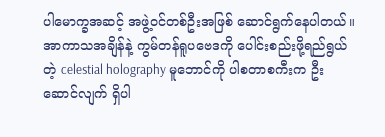ပါမောက္ခအဆင့် အဖွဲ့ဝင်တစ်ဦးအဖြစ် ဆောင်ရွက်နေပါတယ်။ အာကာသအချိန်နဲ့ ကွမ်တန်ရူပဗေဒကို ပေါင်းစည်းဖို့ရည်ရွယ်တဲ့ celestial holography မူဘောင်ကို ပါစတာစကီးက ဦးဆောင်လျက် ရှိပါ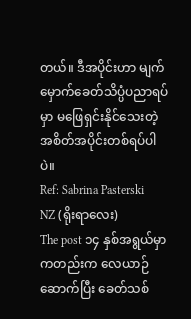တယ်။ ဒီအပိုင်းဟာ မျက်မှောက်ခေတ်သိပ္ပံပညာရပ်မှာ မဖြေရှင်းနိုင်သေးတဲ့ အစိတ်အပိုင်းတစ်ရပ်ပါပဲ။
Ref: Sabrina Pasterski
NZ (ရိုးရာလေး)
The post ၁၄ နှစ်အရွယ်မှာကတည်းက လေယာဉ်ဆောက်ပြီး ခေတ်သစ်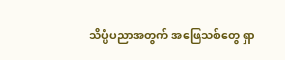သိပ္ပံပညာအတွက် အဖြေသစ်တွေ ရှာ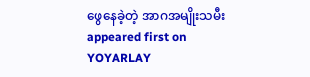ဖွေနေခဲ့တဲ့ အာဂအမျိုးသမီး appeared first on YOYARLAY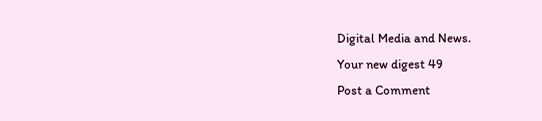Digital Media and News.
Your new digest 49
Post a Comment